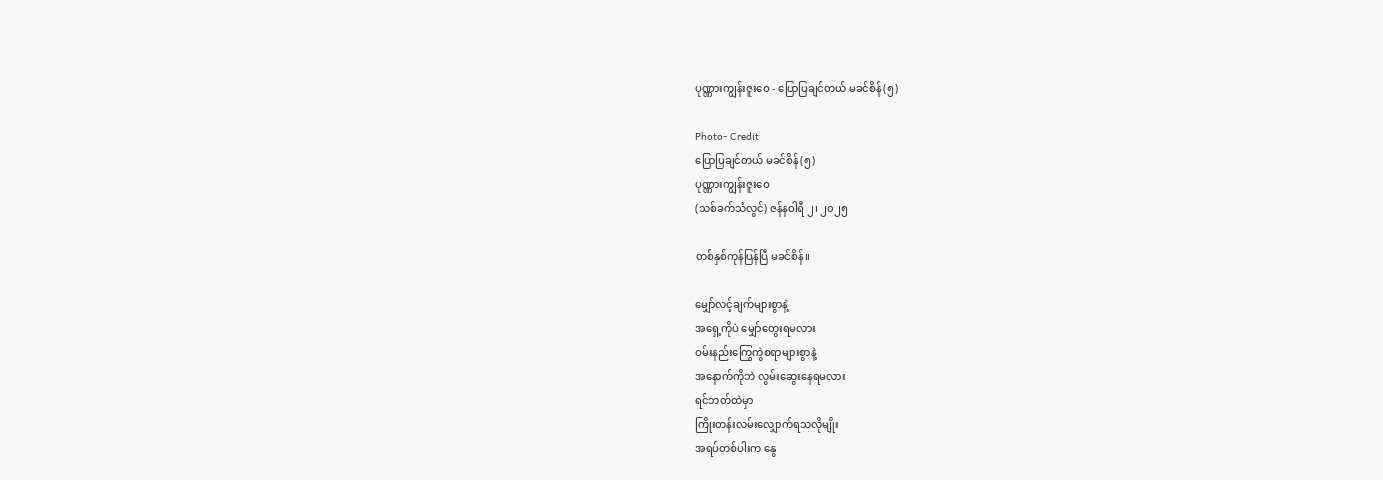ပုဏ္ဏားကျွန်းဇူးဝေ - ပြောပြချင်တယ် မခင်စိန်(၅)

Photo- Credit
ပြောပြချင်တယ် မခင်စိန်(၅)
ပုဏ္ဏားကျွန်းဇူးဝေ
(သစ်ခက်သံလွင်) ဇန်နဝါရီ ၂၊ ၂၀၂၅

တစ်နှစ်ကုန်ပြန်ပြီ မခင်စိန်။

မျှော်လင့်ချက်များစွာနဲ့
အရှေ့ကိုပဲ မျှော်တွေးရမလား
ဝမ်းနည်းကြွေကွဲစရာများစွာနဲ့
အနောက်ကိုဘဲ လွမ်းဆွေးနေရမလား
ရင်ဘတ်ထဲမှာ
ကြိုးတန်းလမ်းလျှောက်ရသလိုမျိုး
အရပ်တစ်ပါးက နွေ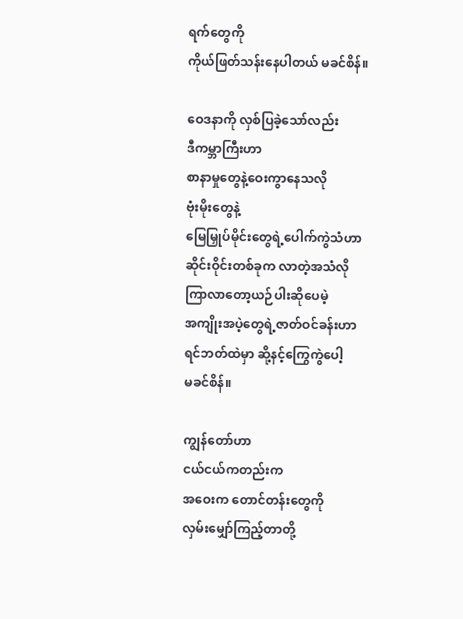ရက်တွေကို
ကိုယ်ဖြတ်သန်းနေပါတယ် မခင်စိန်။

ဝေဒနာကို လှစ်ပြခဲ့သော်လည်း
ဒီကမ္ဘာကြီးဟာ
စာနာမှုတွေနဲ့ဝေးကွာနေသလို
ဗုံးမိုးတွေနဲ့
မြေမြှုပ်မိုင်းတွေရဲ့ပေါက်ကွဲသံဟာ
ဆိုင်းဝိုင်းတစ်ခုက လာတဲ့အသံလို
ကြာလာတော့ယဉ်ပါးဆိုပေမဲ့
အကျိုးအပဲ့တွေရဲ့ဇာတ်ဝင်ခန်းဟာ
ရင်ဘတ်ထဲမှာ ဆို့နင့်ကြွေကွဲပေါ့
မခင်စိန်။

ကျွန်တော်ဟာ
ငယ်ငယ်ကတည်းက
အဝေးက တောင်တန်းတွေကို
လှမ်းမျှော်ကြည့်တာတို့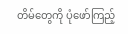တိမ်တွေကို ပုံဖော်ကြည့်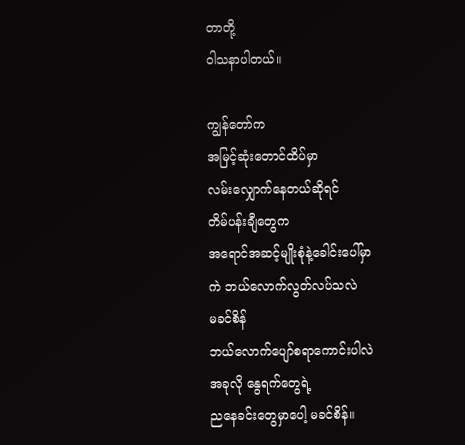တာတို့
ဝါသနာပါတယ်။

ကျွန်တော်က
အမြင့်ဆုံးတောင်ထိပ်မှာ
လမ်းလျှောက်နေတယ်ဆိုရင်
တိမ်ပန်းချီတွေက
အရောင်အဆင့်မျိုးစုံနဲ့ခေါင်းပေါ်မှာ
ကဲ ဘယ်လောက်လွတ်လပ်သလဲ
မခင်စိန်
ဘယ်လောက်ပျော်စရာကောင်းပါလဲ
အခုလို နွေရက်တွေရဲ့
ညနေခင်းတွေမှာပေါ့ မခင်စိန်။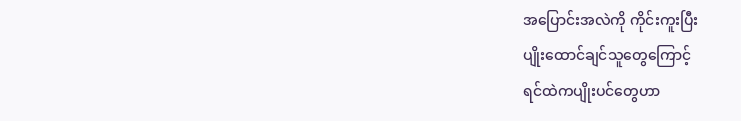အပြောင်းအလဲကို ကိုင်းကူးပြီး
ပျိုးထောင်ချင်သူတွေကြောင့်
ရင်ထဲကပျိုးပင်တွေဟာ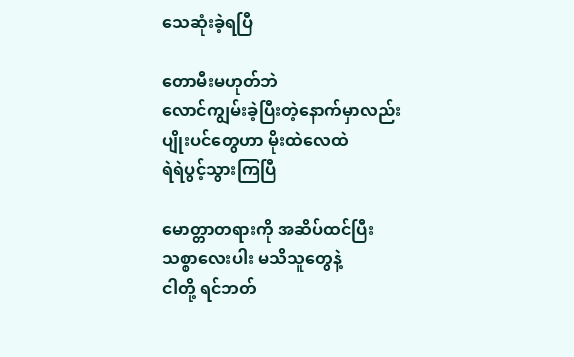သေဆုံးခဲ့ရပြီ

တောမီးမဟုတ်ဘဲ
လောင်ကျွမ်းခဲ့ပြီးတဲ့နောက်မှာလည်း
ပျိုးပင်တွေဟာ မိုးထဲလေထဲ
ရဲရဲပွင့်သွားကြပြီ

မောတ္တာတရားကို အဆိပ်ထင်ပြီး
သစ္စာလေးပါး မသိသူတွေနဲ့
ငါတို့ ရင်ဘတ်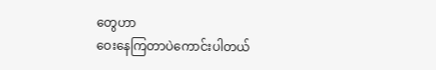တွေဟာ
ဝေးနေကြတာပဲကောင်းပါတယ်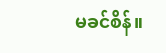မခင်စိန်။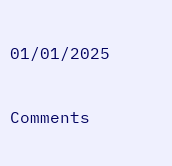01/01/2025

Comments